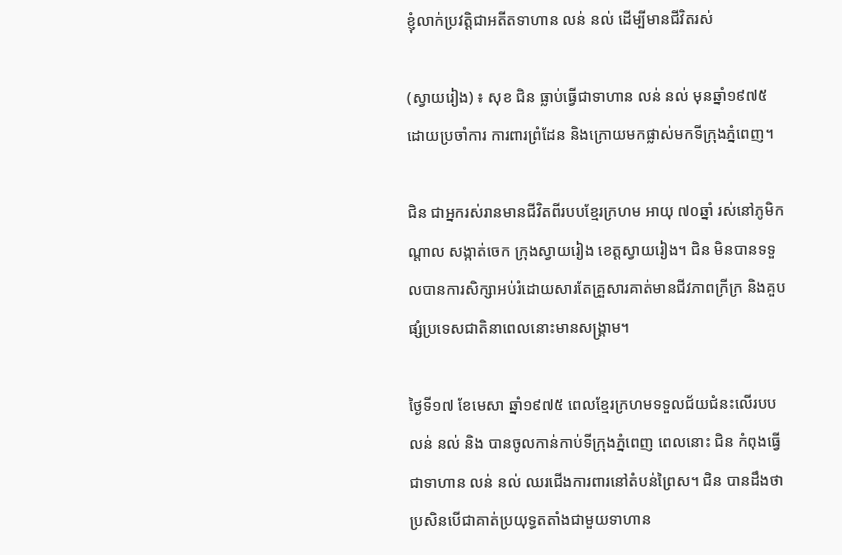ខ្ញុំលាក់ប្រវត្តិជាអតីតទាហាន លន់ នល់ ដើម្បីមានជីវិតរស់

(ស្វាយរៀង) ៖ សុខ ជិន ធ្លាប់ធ្វើជាទាហាន លន់ នល់ មុនឆ្នាំ១៩៧៥ ដោយប្រចាំការ ការពារព្រំដែន និងក្រោយមកផ្លាស់មកទីក្រុងភ្នំពេញ។

ជិន ជាអ្នករស់រានមានជីវិតពីរបបខ្មែរក្រហម អាយុ ៧០ឆ្នាំ រស់នៅភូមិកណ្តាល សង្កាត់ចេក ក្រុងស្វាយរៀង ខេត្តស្វាយរៀង។ ជិន មិនបានទទួលបានការសិក្សាអប់រំដោយសារតែគ្រួសារគាត់មានជីវភាពក្រីក្រ និងគួបផ្សំប្រទេសជាតិនាពេលនោះមានសង្រ្គាម។

ថ្ងៃទី១៧ ខែមេសា ឆ្នាំ១៩៧៥ ពេលខ្មែរក្រហមទទួលជ័យជំនះលើរបប លន់ នល់ និង បានចូលកាន់កាប់ទីក្រុងភ្នំពេញ ពេលនោះ ជិន កំពុងធ្វើជាទាហាន លន់ នល់ ឈរជើងការពារនៅតំបន់ព្រៃស។ ជិន បានដឹងថា ប្រសិនបើជាគាត់ប្រយុទ្ធតតាំងជាមួយទាហាន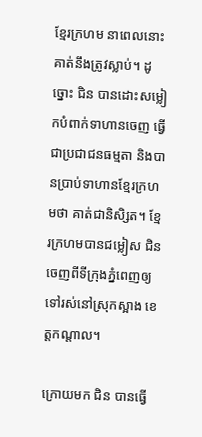ខ្មែរក្រហម នាពេលនោះ គាត់នឹងត្រូវស្លាប់។ ដូច្នោះ ជិន បានដោះសម្លៀកបំពាក់ទាហានចេញ ធ្វើជាប្រជាជនធម្មតា និងបានប្រាប់ទាហានខ្មែរក្រហមថា គាត់ជានិសិ្សត។ ខ្មែរក្រហមបានជម្លៀស ជិន ចេញពីទីក្រុងភ្នំពេញឲ្យទៅរស់នៅស្រុកស្អាង ខេត្តកណ្តាល។

ក្រោយមក ជិន បានធ្វើ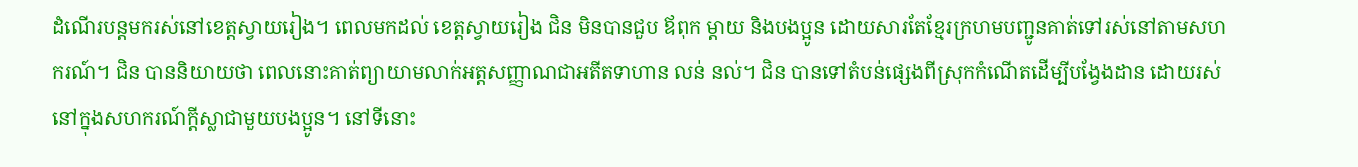ដំណើរបន្តមករស់នៅខេត្តស្វាយរៀង។ ពេលមកដល់ ខេត្តស្វាយរៀង ជិន មិនបានជួប ឪពុក ម្តាយ និងបងប្អូន ដោយសារតែខ្មែរក្រហមបញ្ជូនគាត់ទៅរស់នៅតាមសហករណ៍។ ជិន បាននិយាយថា ពេលនោះគាត់ព្យាយាមលាក់អត្តសញ្ញាណជាអតីតទាហាន លន់ នល់។ ជិន បានទៅតំបន់ផ្សេងពីស្រុកកំណើតដើម្បីបង្វែងដាន ដោយរស់នៅក្នុងសហករណ៍ក្តីស្លាជាមួយបងប្អូន។ នៅទីនោះ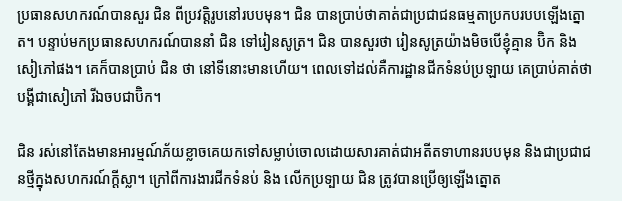ប្រធានសហករណ៍បានសួរ ជិន ពីប្រវត្តិរូបនៅរបបមុន។ ជិន បានប្រាប់ថាគាត់ជាប្រជាជនធម្មតាប្រកបរបបឡើងត្នោត។ បន្ទាប់មកប្រធានសហករណ៍បាននាំ ជិន ទៅរៀនសូត្រ។ ជិន បានសួរថា រៀនសូត្រយ៉ាងមិចបើខ្ញុំគ្មាន ប៊ិក និងសៀភៅផង។ គេក៏បានប្រាប់ ជិន ថា នៅទីនោះមានហើយ។ ពេលទៅដល់គឺការដ្ឋានជីកទំនប់ប្រឡាយ គេប្រាប់គាត់ថា បង្គីជាសៀភៅ រីឯចបជាប៊ិក។

ជិន រស់នៅតែងមានអារម្មណ៍ភ័យខ្លាចគេយកទៅសម្លាប់ចោលដោយសារគាត់ជាអតីតទាហានរបបមុន និងជាប្រជាជនថ្មីក្នុងសហករណ៍ក្តីស្លា។ ក្រៅពីការងារជីកទំនប់ និង លើកប្រទ្បាយ ជិន ត្រូវបានប្រើឲ្យឡើងត្នោត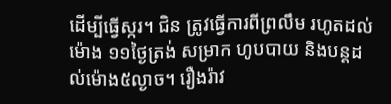ដើម្បីធ្វើស្ករ។ ជិន ត្រូវធ្វើការពីព្រលឹម រហូតដល់ម៉ោង ១១ថ្ងៃត្រង់ សម្រាក ហូបបាយ និងបន្តដល់ម៉ោង៥ល្ងាច។ រឿងរ៉ាវ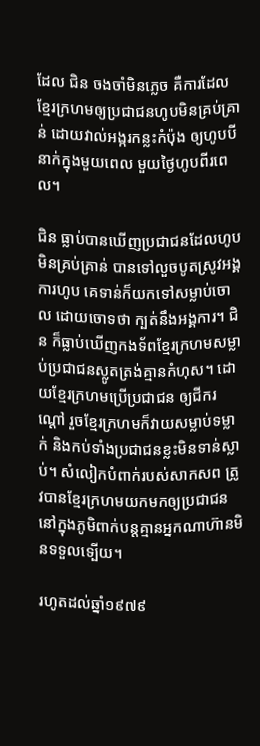ដែល ជិន ចងចាំមិនភ្លេច គឺការដែលខ្មែរក្រហមឲ្យប្រជាជនហូបមិនគ្រប់គ្រាន់ ដោយវាល់អង្ករកន្លះកំប៉ុង ឲ្យហូបបីនាក់ក្នុងមួយពេល មួយថ្ងៃហូបពីរពេល។

ជិន ធ្លាប់បានឃើញប្រជាជនដែលហូបមិនគ្រប់គ្រាន់ បានទៅលួចបូតស្រូវអង្គការហូប គេទាន់ក៏យកទៅសម្លាប់ចោល ដោយចោទថា ក្បត់នឹងអង្គការ។ ជិន ក៏ធ្លាប់ឃើញកងទ័ពខ្មែរក្រហមសម្លាប់ប្រជាជនស្លូតត្រង់គ្មានកំហុស។ ដោយខ្មែរក្រហមប្រើប្រជាជន ឲ្យជីករណ្តៅ រួចខ្មែរក្រហមក៏វាយសម្លាប់ទម្លាក់ និងកប់ទាំងប្រជាជនខ្លះមិនទាន់ស្លាប់។ សំលៀកបំពាក់របស់សាកសព ត្រូវបានខ្មែរក្រហមយកមកឲ្យប្រជាជននៅក្នុងភូមិពាក់បន្តគ្មានអ្នកណាហ៊ានមិនទទួលទ្បើយ។

រហូតដល់ឆ្នាំ១៩៧៩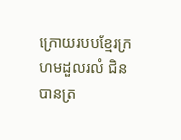ក្រោយរបបខ្មែរក្រហមដួលរលំ ជិន បានត្រ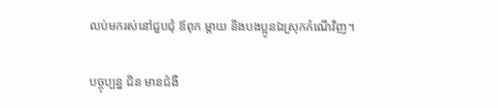លប់មករស់នៅជួបជុំ ឪពុក ម្តាយ និងបងប្អូនឯស្រុកកំណើវិញ។

បច្ចុប្បន្ន ជិន មានជំងឺ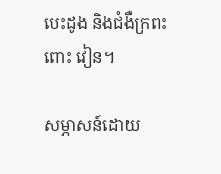បេះដូង និងជំងឺក្រពះ ពោះ វៀន។

សម្ភាសន៍ដោយ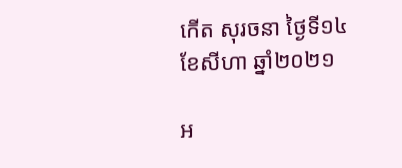កើត សុរចនា ថ្ងៃទី១៤ ខែសីហា ឆ្នាំ២០២១

អ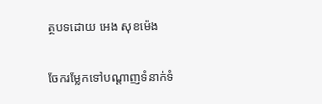ត្ថបទដោយ អេង សុខម៉េង

ចែករម្លែកទៅបណ្តាញទំនាក់ទំ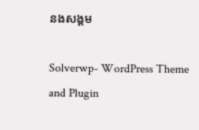នងសង្គម

Solverwp- WordPress Theme and Plugin